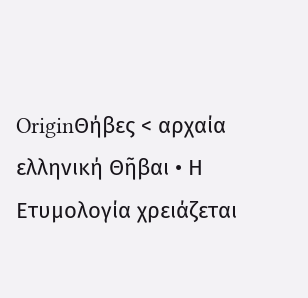OriginΘήβες < αρχαία ελληνική Θῆβαι • Η Ετυμολογία χρειάζεται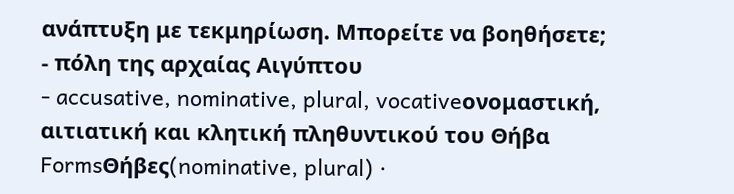ανάπτυξη με τεκμηρίωση. Μπορείτε να βοηθήσετε;
- πόλη της αρχαίας Αιγύπτου
- accusative, nominative, plural, vocativeονομαστική, αιτιατική και κλητική πληθυντικού του Θήβα
FormsΘήβες(nominative, plural) ·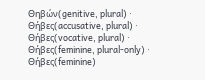Θηβών(genitive, plural) · Θήβες(accusative, plural) · Θήβες(vocative, plural) · Θήβες(feminine, plural-only) · Θήβες(feminine)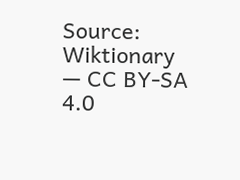Source: Wiktionary — CC BY-SA 4.0